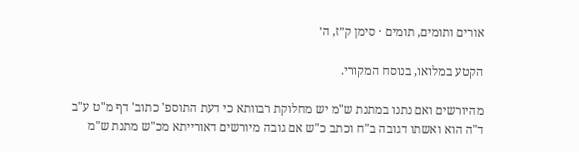אורים ותומים, תומים · סימן ק״ז, ה׳

הקטע במלואו, בנוסח המקורי.

מהיורשים ואם נתנו במתנת ש"מ יש מחלוקת רבוותא כי דעת התוספ' כתוב' דף מ"ט ע"ב ד"ה הוא ואשתו דגובה ב"ח וכתב כ"ש אם גובה מיורשים דאורייתא מכ"ש מתנת ש"מ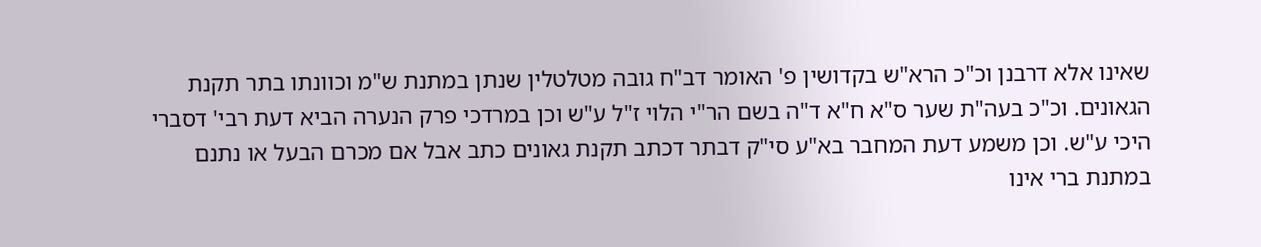שאינו אלא דרבנן וכ"כ הרא"ש בקדושין פ' האומר דב"ח גובה מטלטלין שנתן במתנת ש"מ וכוונתו בתר תקנת הגאונים. וכ"כ בעה"ת שער ס"א ח"א ד"ה בשם הר"י הלוי ז"ל ע"ש וכן במרדכי פרק הנערה הביא דעת רבי' דסברי היכי ע"ש. וכן משמע דעת המחבר בא"ע סי"ק דבתר דכתב תקנת גאונים כתב אבל אם מכרם הבעל או נתנם במתנת ברי אינו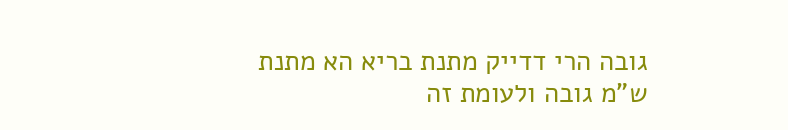גובה הרי דדייק מתנת בריא הא מתנת ש"מ גובה ולעומת זה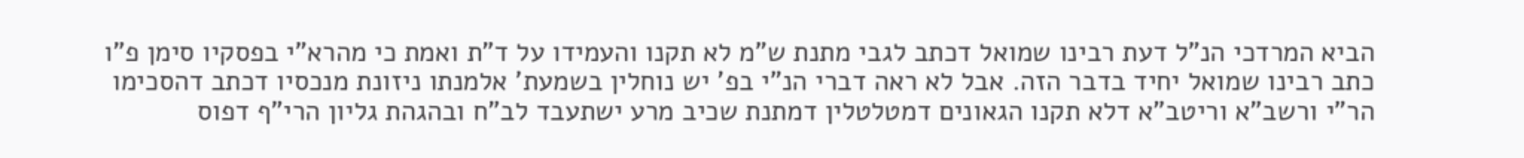הביא המרדכי הנ"ל דעת רבינו שמואל דכתב לגבי מתנת ש"מ לא תקנו והעמידו על ד"ת ואמת כי מהרא"י בפסקיו סימן פ"ו כתב רבינו שמואל יחיד בדבר הזה. אבל לא ראה דברי הנ"י בפ' יש נוחלין בשמעת' אלמנתו ניזונת מנכסיו דכתב דהסכימו הר"י ורשב"א וריטב"א דלא תקנו הגאונים דמטלטלין דמתנת שכיב מרע ישתעבד לב"ח ובהגהת גליון הרי"ף דפוס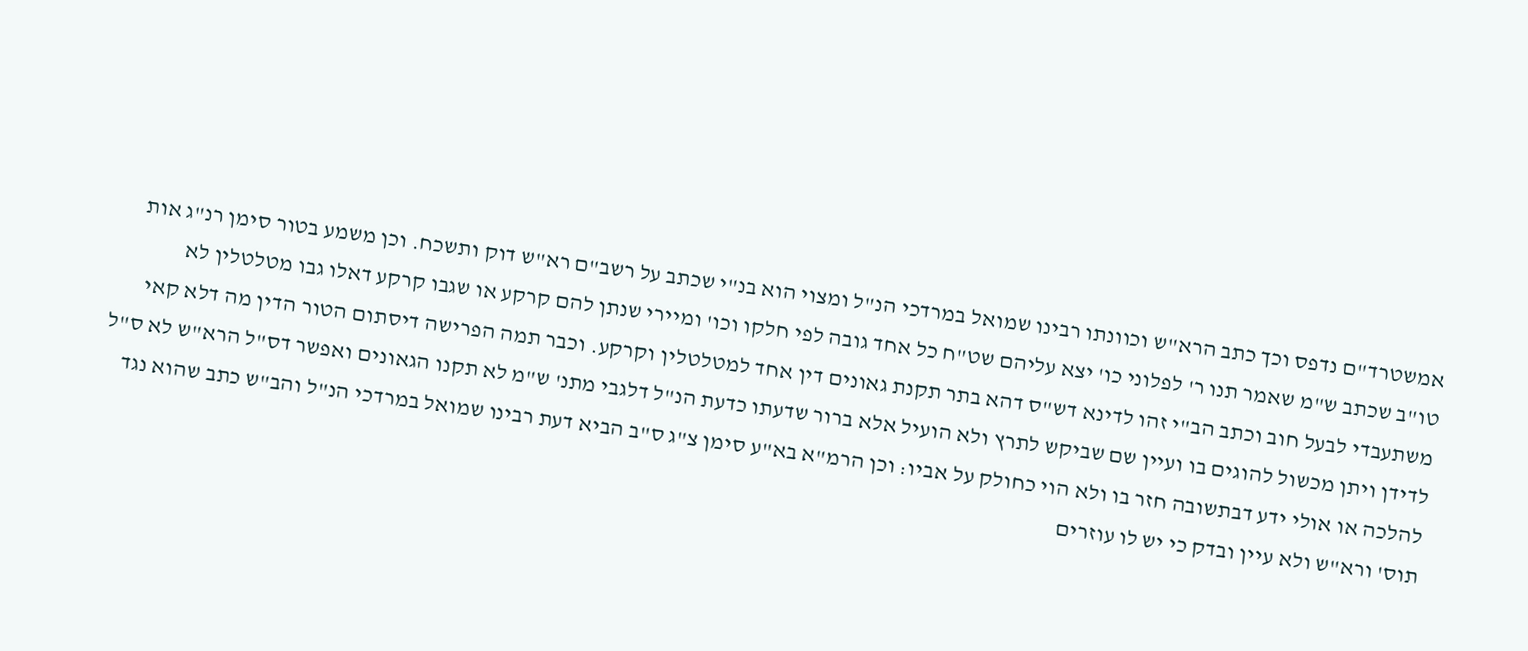אמשטרד"ם נדפס וכך כתב הרא"ש וכוונתו רבינו שמואל במרדכי הנ"ל ומצוי הוא בנ"י שכתב על רשב"ם רא"ש דוק ותשכח. וכן משמע בטור סימן רנ"ג אות טו"ב שכתב ש"מ שאמר תנו ר' לפלוני כו' יצא עליהם שט"ח כל אחד גובה לפי חלקו וכו' ומיירי שנתן להם קרקע או שגבו קרקע דאלו גבו מטלטלין לא משתעבדי לבעל חוב וכתב הב"י זהו לדינא דש"ס דהא בתר תקנת גאונים דין אחד למטלטלין וקרקע. וכבר תמה הפרישה דיסתום הטור הדין מה דלא קאי לדידן ויתן מכשול להוגים בו ועיין שם שביקש לתרץ ולא הועיל אלא ברור שדעתו כדעת הנ"ל דלגבי מתנ' ש"מ לא תקנו הגאונים ואפשר דס"ל הרא"ש לא ס"ל להלכה או אולי ידע דבתשובה חזר בו ולא הוי כחולק על אביו: וכן הרמ"א בא"ע סימן צ"ג ס"ב הביא דעת רבינו שמואל במרדכי הנ"ל והב"ש כתב שהוא נגד תוס' ורא"ש ולא עיין ובדק כי יש לו עוזרים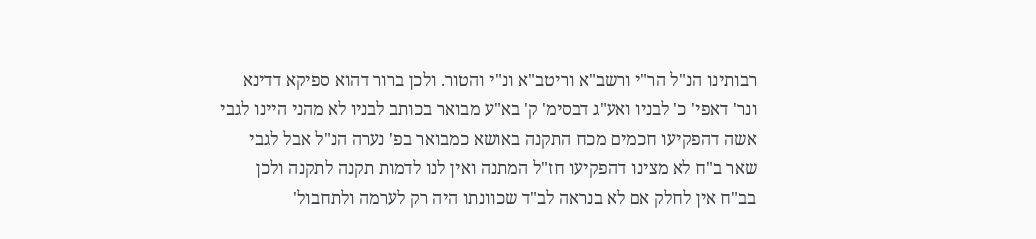רבותינו הנ"ל הר"י ורשב"א וריטב"א ונ"י והטור. ולכן ברור דהוא ספיקא דדינא ונר' דאפי' כ' לבניו ואע"ג דבסימ' ק' בא"ע מבואר בכותב לבניו לא מהני היינו לגבי אשה דהפקיעו חכמים מכח התקנה באושא כמבואר בפ' נערה הנ"ל אבל לגבי שאר ב"ח לא מצינו דהפקיעו חז"ל המתנה ואין לנו לדמות תקנה לתקנה ולכן בב"ח אין לחלק אם לא בנראה לב"ד שכוונתו היה רק לערמה ולתחבול'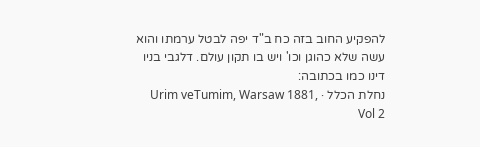להפקיע החוב בזה כח ב"ד יפה לבטל ערמתו והוא עשה שלא כהוגן וכו' ויש בו תקון עולם. דלגבי בניו דינו כמו בכתובה:
נחלת הכלל · Urim veTumim, Warsaw 1881, Vol 2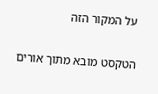על המקור הזה

הטקסט מובא מתוך אורים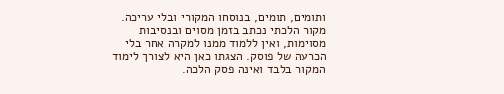ותומים, תומים, בנוסחו המקורי ובלי עריכה. מקור הלכתי נכתב בזמן מסוים ובנסיבות מסוימות, ואין ללמוד ממנו למקרה אחר בלי הכרעה של פוסק. הצגתו כאן היא לצורך לימוד המקור בלבד ואינה פסק הלכה.